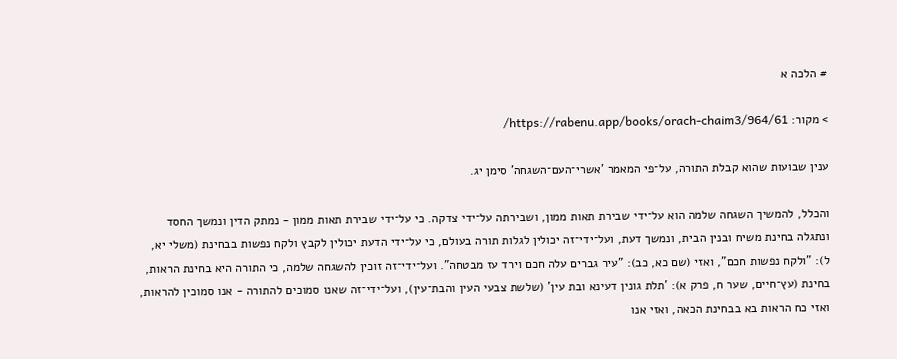# הלכה א

> מקור: https://rabenu.app/books/orach-chaim3/964/61/

ענין שבועות שהוא קבלת התורה, על־פי המאמר 'אשרי־העם־השגחה' סימן יג.

והכלל, להמשיך השגחה שלמה הוא על־ידי שבירת תאות ממון, ושבירתה על־ידי צדקה. כי על־ידי שבירת תאות ממון - נמתק הדין ונמשך החסד ונתגלה בחינת משיח ובנין הבית, ונמשך דעת, ועל־ידי־זה יכולין לגלות תורה בעולם, כי על־ידי הדעת יכולין לקבץ ולקח נפשות בבחינת (משלי יא, ל): "ולקח נפשות חכם", ואזי (שם כא, כב): "עיר גברים עלה חכם וירד עז מבטחה". ועל־ידי־זה זוכין להשגחה שלמה, כי התורה היא בחינת הראות, בחינת (עץ־חיים, שער ח, פרק א): 'תלת גונין דעינא ובת עין' (שלשת צבעי העין והבת־עין), ועל־ידי־זה שאנו סמוכים להתורה - אנו סמוכין להראות, ואזי כח הראות בא בבחינת הכאה, ואזי אנו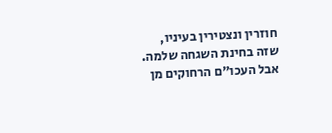חוזרין ונצטירין בעיניו, שזה בחינת השגחה שלמה. אבל העכו"ם הרחוקים מן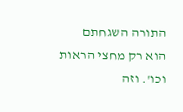התורה השגחתם הוא רק מחצי הראות וכו'. וזה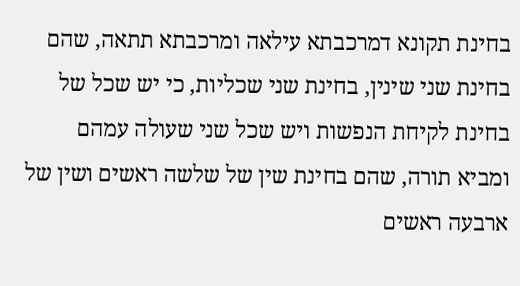בחינת תקונא דמרכבתא עילאה ומרכבתא תתאה, שהם בחינת שני שינין, בחינת שני שכליות, כי יש שכל של בחינת לקיחת הנפשות ויש שכל שני שעולה עמהם ומביא תורה, שהם בחינת שין של שלשה ראשים ושין של ארבעה ראשים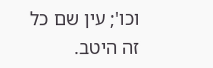וכו'; עין שם כל זה היטב.